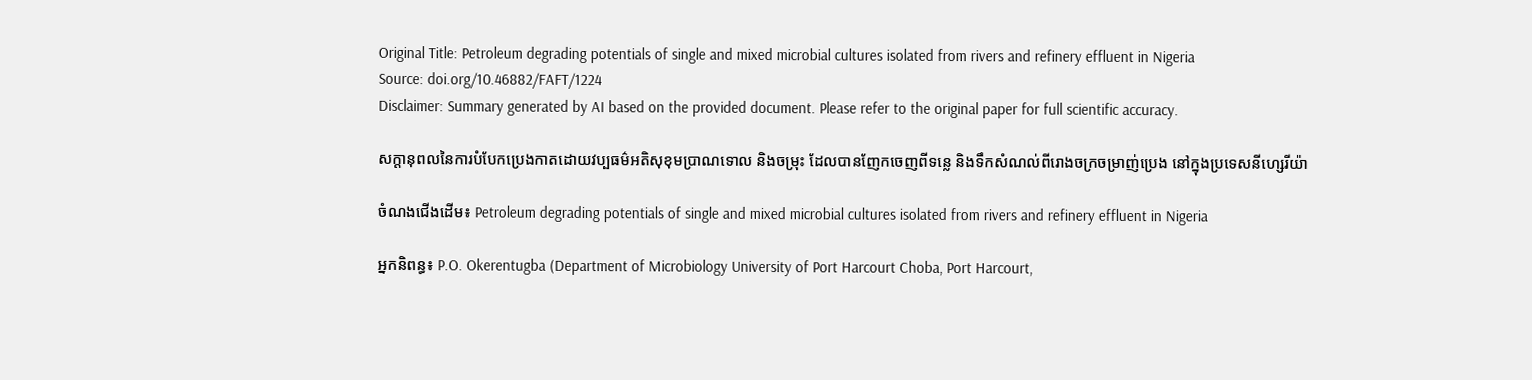Original Title: Petroleum degrading potentials of single and mixed microbial cultures isolated from rivers and refinery effluent in Nigeria
Source: doi.org/10.46882/FAFT/1224
Disclaimer: Summary generated by AI based on the provided document. Please refer to the original paper for full scientific accuracy.

សក្តានុពលនៃការបំបែកប្រេងកាតដោយវប្បធម៌អតិសុខុមប្រាណទោល និងចម្រុះ ដែលបានញែកចេញពីទន្លេ និងទឹកសំណល់ពីរោងចក្រចម្រាញ់ប្រេង នៅក្នុងប្រទេសនីហ្សេរីយ៉ា

ចំណងជើងដើម៖ Petroleum degrading potentials of single and mixed microbial cultures isolated from rivers and refinery effluent in Nigeria

អ្នកនិពន្ធ៖ P.O. Okerentugba (Department of Microbiology University of Port Harcourt Choba, Port Harcourt,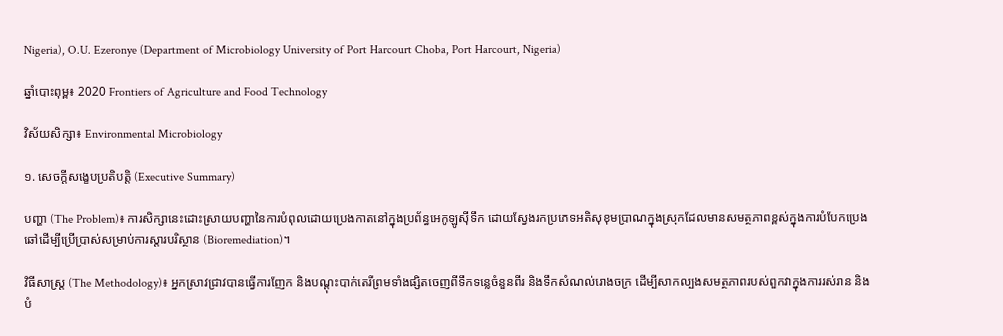Nigeria), O.U. Ezeronye (Department of Microbiology University of Port Harcourt Choba, Port Harcourt, Nigeria)

ឆ្នាំបោះពុម្ព៖ 2020 Frontiers of Agriculture and Food Technology

វិស័យសិក្សា៖ Environmental Microbiology

១. សេចក្តីសង្ខេបប្រតិបត្តិ (Executive Summary)

បញ្ហា (The Problem)៖ ការសិក្សានេះដោះស្រាយបញ្ហានៃការបំពុលដោយប្រេងកាតនៅក្នុងប្រព័ន្ធអេកូឡូស៊ីទឹក ដោយស្វែងរកប្រភេទអតិសុខុមប្រាណក្នុងស្រុកដែលមានសមត្ថភាពខ្ពស់ក្នុងការបំបែកប្រេងឆៅដើម្បីប្រើប្រាស់សម្រាប់ការស្តារបរិស្ថាន (Bioremediation)។

វិធីសាស្ត្រ (The Methodology)៖ អ្នកស្រាវជ្រាវបានធ្វើការញែក និងបណ្តុះបាក់តេរីព្រមទាំងផ្សិតចេញពីទឹកទន្លេចំនួនពីរ និងទឹកសំណល់រោងចក្រ ដើម្បីសាកល្បងសមត្ថភាពរបស់ពួកវាក្នុងការរស់រាន និងបំ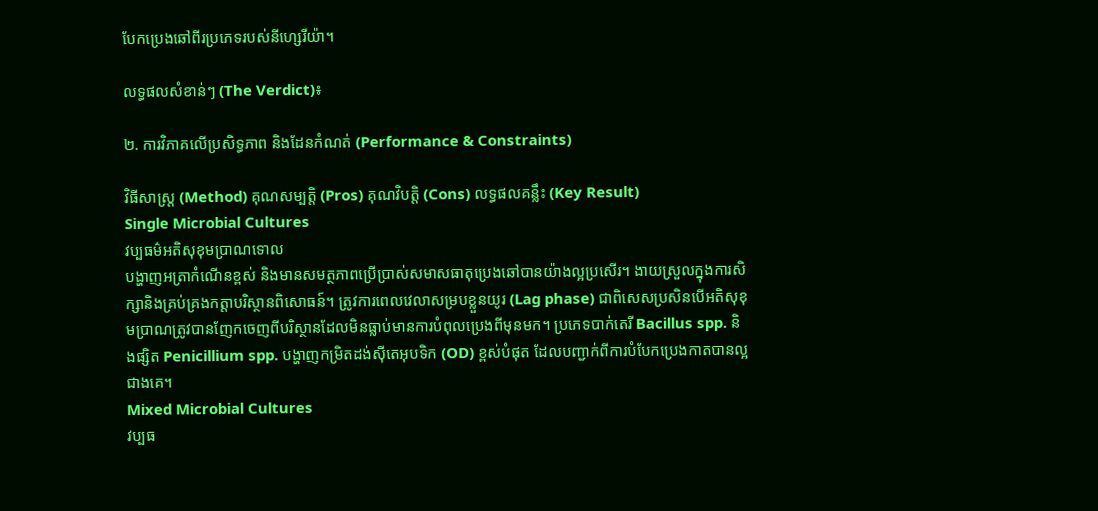បែកប្រេងឆៅពីរប្រភេទរបស់នីហ្សេរីយ៉ា។

លទ្ធផលសំខាន់ៗ (The Verdict)៖

២. ការវិភាគលើប្រសិទ្ធភាព និងដែនកំណត់ (Performance & Constraints)

វិធីសាស្ត្រ (Method) គុណសម្បត្តិ (Pros) គុណវិបត្តិ (Cons) លទ្ធផលគន្លឹះ (Key Result)
Single Microbial Cultures
វប្បធម៌អតិសុខុមប្រាណទោល
បង្ហាញអត្រាកំណើនខ្ពស់ និងមានសមត្ថភាពប្រើប្រាស់សមាសធាតុប្រេងឆៅបានយ៉ាងល្អប្រសើរ។ ងាយស្រួលក្នុងការសិក្សានិងគ្រប់គ្រងកត្តាបរិស្ថានពិសោធន៍។ ត្រូវការពេលវេលាសម្របខ្លួនយូរ (Lag phase) ជាពិសេសប្រសិនបើអតិសុខុមប្រាណត្រូវបានញែកចេញពីបរិស្ថានដែលមិនធ្លាប់មានការបំពុលប្រេងពីមុនមក។ ប្រភេទបាក់តេរី Bacillus spp. និងផ្សិត Penicillium spp. បង្ហាញកម្រិតដង់ស៊ីតេអុបទិក (OD) ខ្ពស់បំផុត ដែលបញ្ជាក់ពីការបំបែកប្រេងកាតបានល្អជាងគេ។
Mixed Microbial Cultures
វប្បធ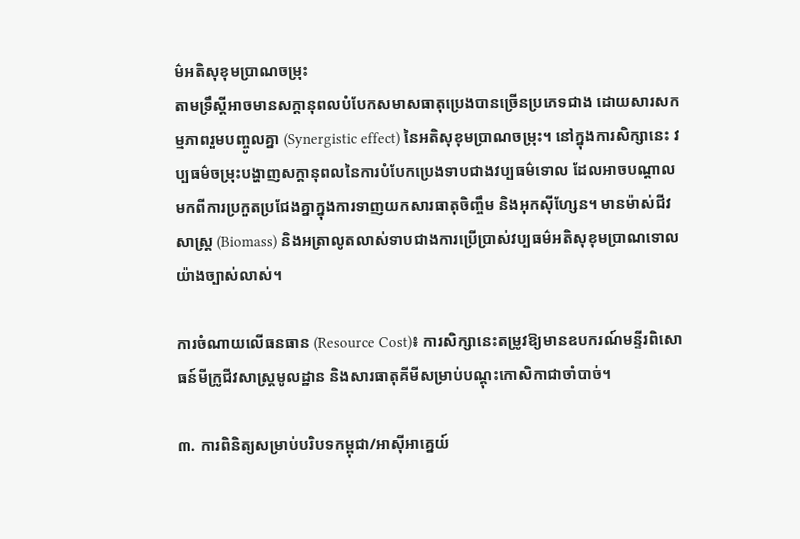ម៌អតិសុខុមប្រាណចម្រុះ
តាមទ្រឹស្តីអាចមានសក្តានុពលបំបែកសមាសធាតុប្រេងបានច្រើនប្រភេទជាង ដោយសារសកម្មភាពរួមបញ្ចូលគ្នា (Synergistic effect) នៃអតិសុខុមប្រាណចម្រុះ។ នៅក្នុងការសិក្សានេះ វប្បធម៌ចម្រុះបង្ហាញសក្តានុពលនៃការបំបែកប្រេងទាបជាងវប្បធម៌ទោល ដែលអាចបណ្តាលមកពីការប្រកួតប្រជែងគ្នាក្នុងការទាញយកសារធាតុចិញ្ចឹម និងអុកស៊ីហ្សែន។ មានម៉ាស់ជីវសាស្ត្រ (Biomass) និងអត្រាលូតលាស់ទាបជាងការប្រើប្រាស់វប្បធម៌អតិសុខុមប្រាណទោលយ៉ាងច្បាស់លាស់។

ការចំណាយលើធនធាន (Resource Cost)៖ ការសិក្សានេះតម្រូវឱ្យមានឧបករណ៍មន្ទីរពិសោធន៍មីក្រូជីវសាស្ត្រមូលដ្ឋាន និងសារធាតុគីមីសម្រាប់បណ្តុះកោសិកាជាចាំបាច់។

៣. ការពិនិត្យសម្រាប់បរិបទកម្ពុជា/អាស៊ីអាគ្នេយ៍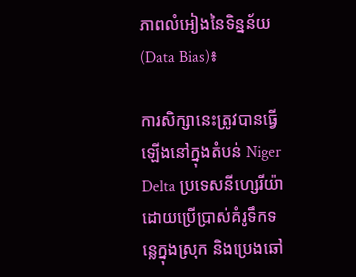ភាពលំអៀងនៃទិន្នន័យ (Data Bias)៖

ការសិក្សានេះត្រូវបានធ្វើឡើងនៅក្នុងតំបន់ Niger Delta ប្រទេសនីហ្សេរីយ៉ា ដោយប្រើប្រាស់គំរូទឹកទន្លេក្នុងស្រុក និងប្រេងឆៅ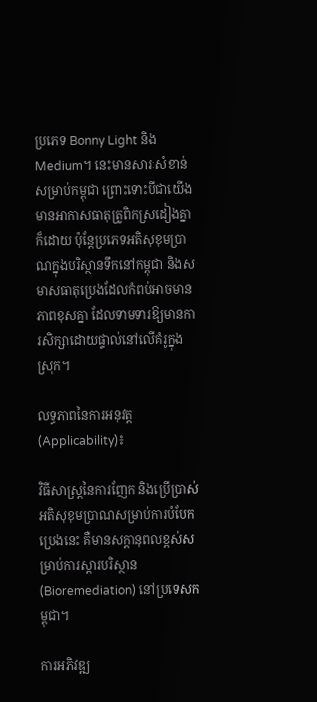ប្រភេទ Bonny Light និង Medium។ នេះមានសារៈសំខាន់សម្រាប់កម្ពុជា ព្រោះទោះបីជាយើងមានអាកាសធាតុត្រូពិកស្រដៀងគ្នាក៏ដោយ ប៉ុន្តែប្រភេទអតិសុខុមប្រាណក្នុងបរិស្ថានទឹកនៅកម្ពុជា និងសមាសធាតុប្រេងដែលកំពប់អាចមានភាពខុសគ្នា ដែលទាមទារឱ្យមានការសិក្សាដោយផ្ទាល់នៅលើគំរូក្នុងស្រុក។

លទ្ធភាពនៃការអនុវត្ត (Applicability)៖

វិធីសាស្ត្រនៃការញែក និងប្រើប្រាស់អតិសុខុមប្រាណសម្រាប់ការបំបែកប្រេងនេះ គឺមានសក្តានុពលខ្ពស់សម្រាប់ការស្តារបរិស្ថាន (Bioremediation) នៅប្រទេសកម្ពុជា។

ការអភិវឌ្ឍ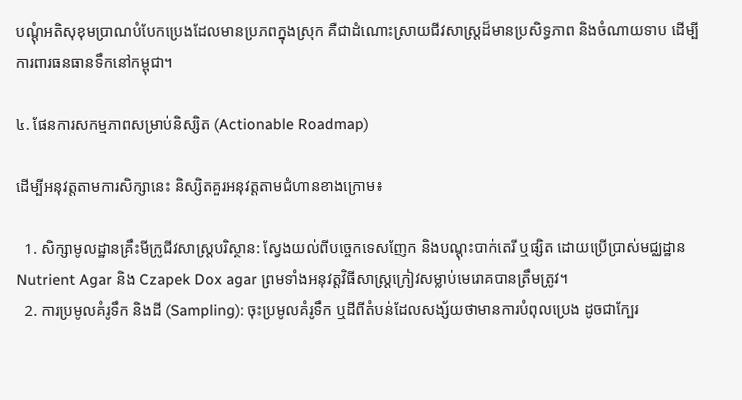បណ្ដុំអតិសុខុមប្រាណបំបែកប្រេងដែលមានប្រភពក្នុងស្រុក គឺជាដំណោះស្រាយជីវសាស្ត្រដ៏មានប្រសិទ្ធភាព និងចំណាយទាប ដើម្បីការពារធនធានទឹកនៅកម្ពុជា។

៤. ផែនការសកម្មភាពសម្រាប់និស្សិត (Actionable Roadmap)

ដើម្បីអនុវត្តតាមការសិក្សានេះ និស្សិតគួរអនុវត្តតាមជំហានខាងក្រោម៖

  1. សិក្សាមូលដ្ឋានគ្រឹះមីក្រូជីវសាស្ត្របរិស្ថាន: ស្វែងយល់ពីបច្ចេកទេសញែក និងបណ្តុះបាក់តេរី ឬផ្សិត ដោយប្រើប្រាស់មជ្ឈដ្ឋាន Nutrient Agar និង Czapek Dox agar ព្រមទាំងអនុវត្តវិធីសាស្ត្រក្រៀវសម្លាប់មេរោគបានត្រឹមត្រូវ។
  2. ការប្រមូលគំរូទឹក និងដី (Sampling): ចុះប្រមូលគំរូទឹក ឬដីពីតំបន់ដែលសង្ស័យថាមានការបំពុលប្រេង ដូចជាក្បែរ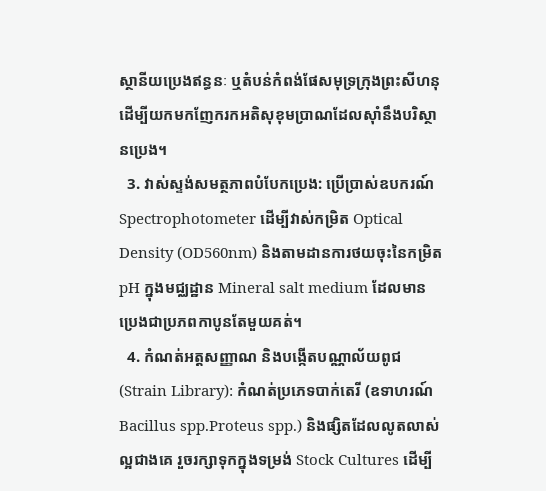ស្ថានីយប្រេងឥន្ធនៈ ឬតំបន់កំពង់ផែសមុទ្រក្រុងព្រះសីហនុ ដើម្បីយកមកញែករកអតិសុខុមប្រាណដែលស៊ាំនឹងបរិស្ថានប្រេង។
  3. វាស់ស្ទង់សមត្ថភាពបំបែកប្រេង: ប្រើប្រាស់ឧបករណ៍ Spectrophotometer ដើម្បីវាស់កម្រិត Optical Density (OD560nm) និងតាមដានការថយចុះនៃកម្រិត pH ក្នុងមជ្ឈដ្ឋាន Mineral salt medium ដែលមានប្រេងជាប្រភពកាបូនតែមួយគត់។
  4. កំណត់អត្តសញ្ញាណ និងបង្កើតបណ្ណាល័យពូជ (Strain Library): កំណត់ប្រភេទបាក់តេរី (ឧទាហរណ៍ Bacillus spp.Proteus spp.) និងផ្សិតដែលលូតលាស់ល្អជាងគេ រួចរក្សាទុកក្នុងទម្រង់ Stock Cultures ដើម្បី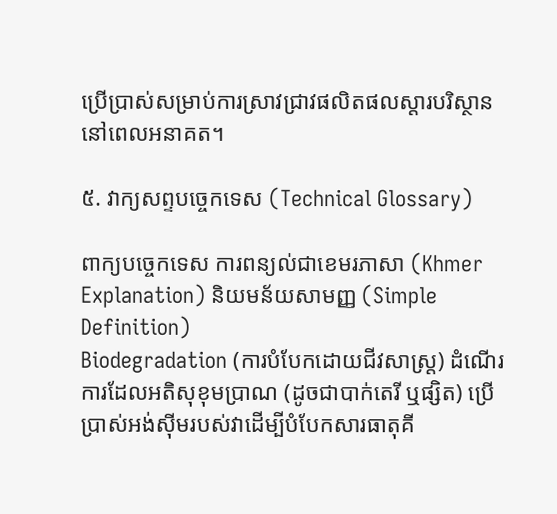ប្រើប្រាស់សម្រាប់ការស្រាវជ្រាវផលិតផលស្តារបរិស្ថាននៅពេលអនាគត។

៥. វាក្យសព្ទបច្ចេកទេស (Technical Glossary)

ពាក្យបច្ចេកទេស ការពន្យល់ជាខេមរភាសា (Khmer Explanation) និយមន័យសាមញ្ញ (Simple Definition)
Biodegradation (ការបំបែកដោយជីវសាស្ត្រ) ដំណើរការដែលអតិសុខុមប្រាណ (ដូចជាបាក់តេរី ឬផ្សិត) ប្រើប្រាស់អង់ស៊ីមរបស់វាដើម្បីបំបែកសារធាតុគី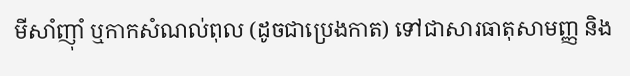មីសាំញ៉ាំ ឬកាកសំណល់ពុល (ដូចជាប្រេងកាត) ទៅជាសារធាតុសាមញ្ញ និង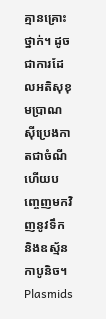គ្មានគ្រោះថ្នាក់។ ដូចជាការដែលអតិសុខុមប្រាណស៊ីប្រេងកាតជាចំណី ហើយបញ្ចេញមកវិញនូវទឹក និងឧស្ម័នកាបូនិច។
Plasmids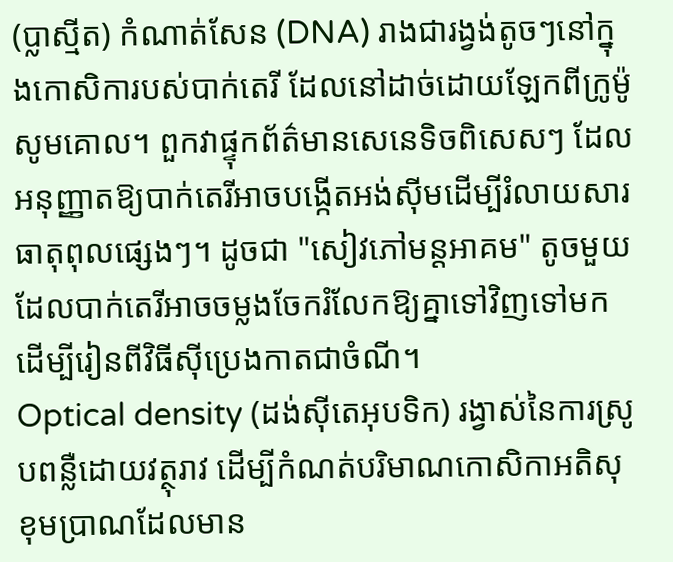(ប្លាស្មីត) កំណាត់សែន (DNA) រាងជារង្វង់តូចៗនៅក្នុងកោសិការបស់បាក់តេរី ដែលនៅដាច់ដោយឡែកពីក្រូម៉ូសូមគោល។ ពួកវាផ្ទុកព័ត៌មានសេនេទិចពិសេសៗ ដែលអនុញ្ញាតឱ្យបាក់តេរីអាចបង្កើតអង់ស៊ីមដើម្បីរំលាយសារធាតុពុលផ្សេងៗ។ ដូចជា "សៀវភៅមន្តអាគម" តូចមួយដែលបាក់តេរីអាចចម្លងចែករំលែកឱ្យគ្នាទៅវិញទៅមក ដើម្បីរៀនពីវិធីស៊ីប្រេងកាតជាចំណី។
Optical density (ដង់ស៊ីតេអុបទិក) រង្វាស់នៃការស្រូបពន្លឺដោយវត្ថុរាវ ដើម្បីកំណត់បរិមាណកោសិកាអតិសុខុមប្រាណដែលមាន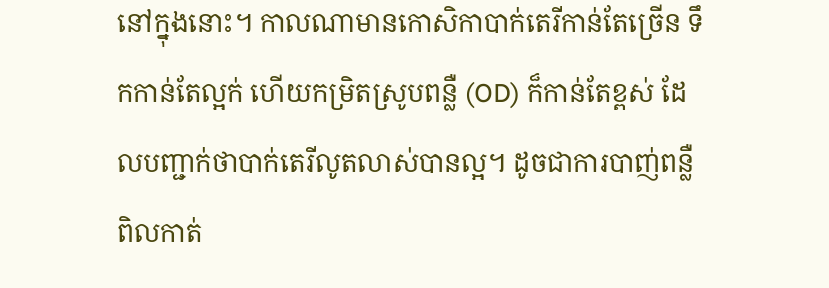នៅក្នុងនោះ។ កាលណាមានកោសិកាបាក់តេរីកាន់តែច្រើន ទឹកកាន់តែល្អក់ ហើយកម្រិតស្រូបពន្លឺ (OD) ក៏កាន់តែខ្ពស់ ដែលបញ្ជាក់ថាបាក់តេរីលូតលាស់បានល្អ។ ដូចជាការបាញ់ពន្លឺពិលកាត់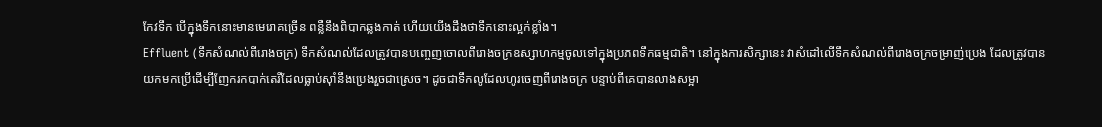កែវទឹក បើក្នុងទឹកនោះមានមេរោគច្រើន ពន្លឺនឹងពិបាកឆ្លងកាត់ ហើយយើងដឹងថាទឹកនោះល្អក់ខ្លាំង។
Effluent (ទឹកសំណល់ពីរោងចក្រ) ទឹកសំណល់ដែលត្រូវបានបញ្ចេញចោលពីរោងចក្រឧស្សាហកម្មចូលទៅក្នុងប្រភពទឹកធម្មជាតិ។ នៅក្នុងការសិក្សានេះ វាសំដៅលើទឹកសំណល់ពីរោងចក្រចម្រាញ់ប្រេង ដែលត្រូវបានយកមកប្រើដើម្បីញែករកបាក់តេរីដែលធ្លាប់ស៊ាំនឹងប្រេងរួចជាស្រេច។ ដូចជាទឹកលូដែលហូរចេញពីរោងចក្រ បន្ទាប់ពីគេបានលាងសម្អា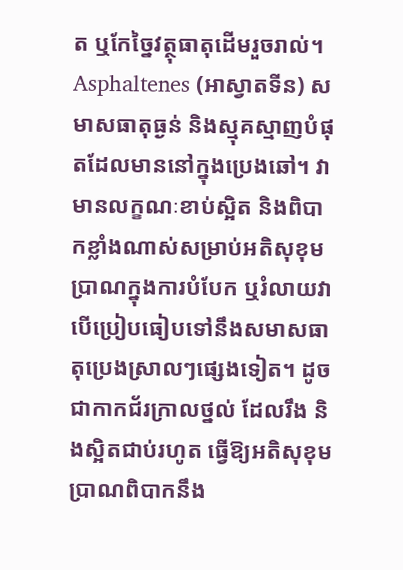ត ឬកែច្នៃវត្ថុធាតុដើមរួចរាល់។
Asphaltenes (អាស្វាតទីន) សមាសធាតុធ្ងន់ និងស្មុគស្មាញបំផុតដែលមាននៅក្នុងប្រេងឆៅ។ វាមានលក្ខណៈខាប់ស្អិត និងពិបាកខ្លាំងណាស់សម្រាប់អតិសុខុមប្រាណក្នុងការបំបែក ឬរំលាយវា បើប្រៀបធៀបទៅនឹងសមាសធាតុប្រេងស្រាលៗផ្សេងទៀត។ ដូចជាកាកជ័រក្រាលថ្នល់ ដែលរឹង និងស្អិតជាប់រហូត ធ្វើឱ្យអតិសុខុមប្រាណពិបាកនឹង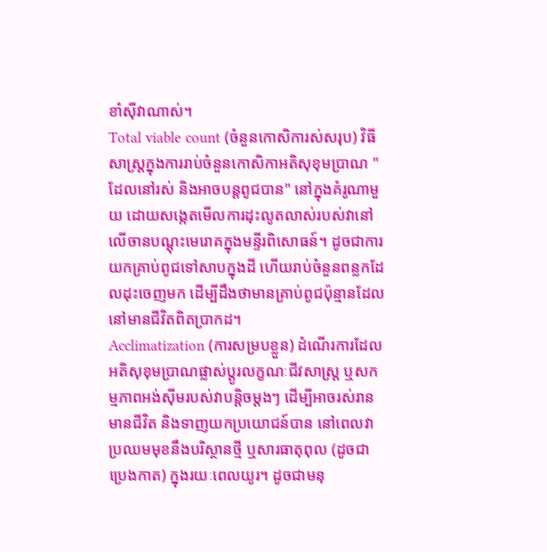ខាំស៊ីវាណាស់។
Total viable count (ចំនួនកោសិការស់សរុប) វិធីសាស្ត្រក្នុងការរាប់ចំនួនកោសិកាអតិសុខុមប្រាណ "ដែលនៅរស់ និងអាចបន្តពូជបាន" នៅក្នុងគំរូណាមួយ ដោយសង្កេតមើលការដុះលូតលាស់របស់វានៅលើចានបណ្តុះមេរោគក្នុងមន្ទីរពិសោធន៍។ ដូចជាការយកគ្រាប់ពូជទៅសាបក្នុងដី ហើយរាប់ចំនួនពន្លកដែលដុះចេញមក ដើម្បីដឹងថាមានគ្រាប់ពូជប៉ុន្មានដែលនៅមានជីវិតពិតប្រាកដ។
Acclimatization (ការសម្របខ្លួន) ដំណើរការដែលអតិសុខុមប្រាណផ្លាស់ប្តូរលក្ខណៈជីវសាស្ត្រ ឬសកម្មភាពអង់ស៊ីមរបស់វាបន្តិចម្តងៗ ដើម្បីអាចរស់រានមានជីវិត និងទាញយកប្រយោជន៍បាន នៅពេលវាប្រឈមមុខនឹងបរិស្ថានថ្មី ឬសារធាតុពុល (ដូចជាប្រេងកាត) ក្នុងរយៈពេលយូរ។ ដូចជាមនុ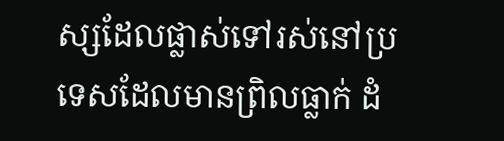ស្សដែលផ្លាស់ទៅរស់នៅប្រទេសដែលមានព្រិលធ្លាក់ ដំ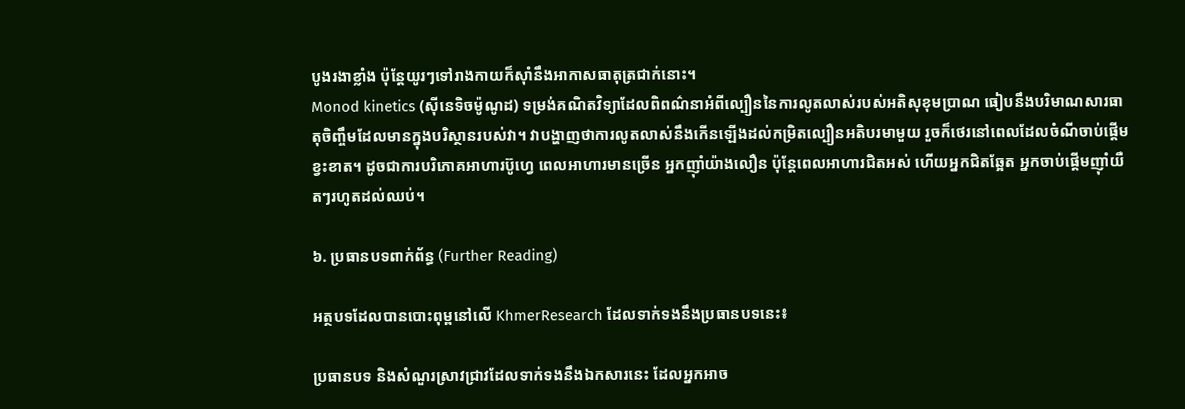បូងរងាខ្លាំង ប៉ុន្តែយូរៗទៅរាងកាយក៏ស៊ាំនឹងអាកាសធាតុត្រជាក់នោះ។
Monod kinetics (ស៊ីនេទិចម៉ូណូដ) ទម្រង់គណិតវិទ្យាដែលពិពណ៌នាអំពីល្បឿននៃការលូតលាស់របស់អតិសុខុមប្រាណ ធៀបនឹងបរិមាណសារធាតុចិញ្ចឹមដែលមានក្នុងបរិស្ថានរបស់វា។ វាបង្ហាញថាការលូតលាស់នឹងកើនឡើងដល់កម្រិតល្បឿនអតិបរមាមួយ រួចក៏ថេរនៅពេលដែលចំណីចាប់ផ្តើមខ្វះខាត។ ដូចជាការបរិភោគអាហារប៊ូហ្វេ ពេលអាហារមានច្រើន អ្នកញ៉ាំយ៉ាងលឿន ប៉ុន្តែពេលអាហារជិតអស់ ហើយអ្នកជិតឆ្អែត អ្នកចាប់ផ្តើមញ៉ាំយឺតៗរហូតដល់ឈប់។

៦. ប្រធានបទពាក់ព័ន្ធ (Further Reading)

អត្ថបទដែលបានបោះពុម្ពនៅលើ KhmerResearch ដែលទាក់ទងនឹងប្រធានបទនេះ៖

ប្រធានបទ និងសំណួរស្រាវជ្រាវដែលទាក់ទងនឹងឯកសារនេះ ដែលអ្នកអាច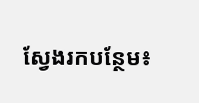ស្វែងរកបន្ថែម៖